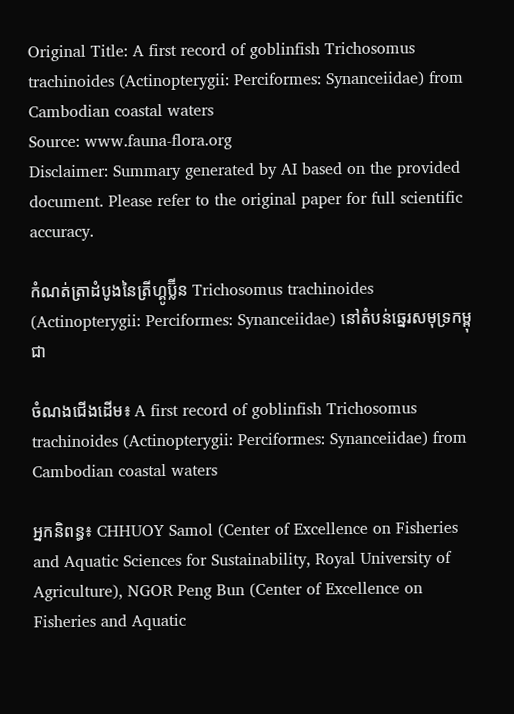Original Title: A first record of goblinfish Trichosomus trachinoides (Actinopterygii: Perciformes: Synanceiidae) from Cambodian coastal waters
Source: www.fauna-flora.org
Disclaimer: Summary generated by AI based on the provided document. Please refer to the original paper for full scientific accuracy.

កំណត់ត្រាដំបូងនៃត្រីហ្គូប្ល៊ីន Trichosomus trachinoides (Actinopterygii: Perciformes: Synanceiidae) នៅតំបន់ឆ្នេរសមុទ្រកម្ពុជា

ចំណងជើងដើម៖ A first record of goblinfish Trichosomus trachinoides (Actinopterygii: Perciformes: Synanceiidae) from Cambodian coastal waters

អ្នកនិពន្ធ៖ CHHUOY Samol (Center of Excellence on Fisheries and Aquatic Sciences for Sustainability, Royal University of Agriculture), NGOR Peng Bun (Center of Excellence on Fisheries and Aquatic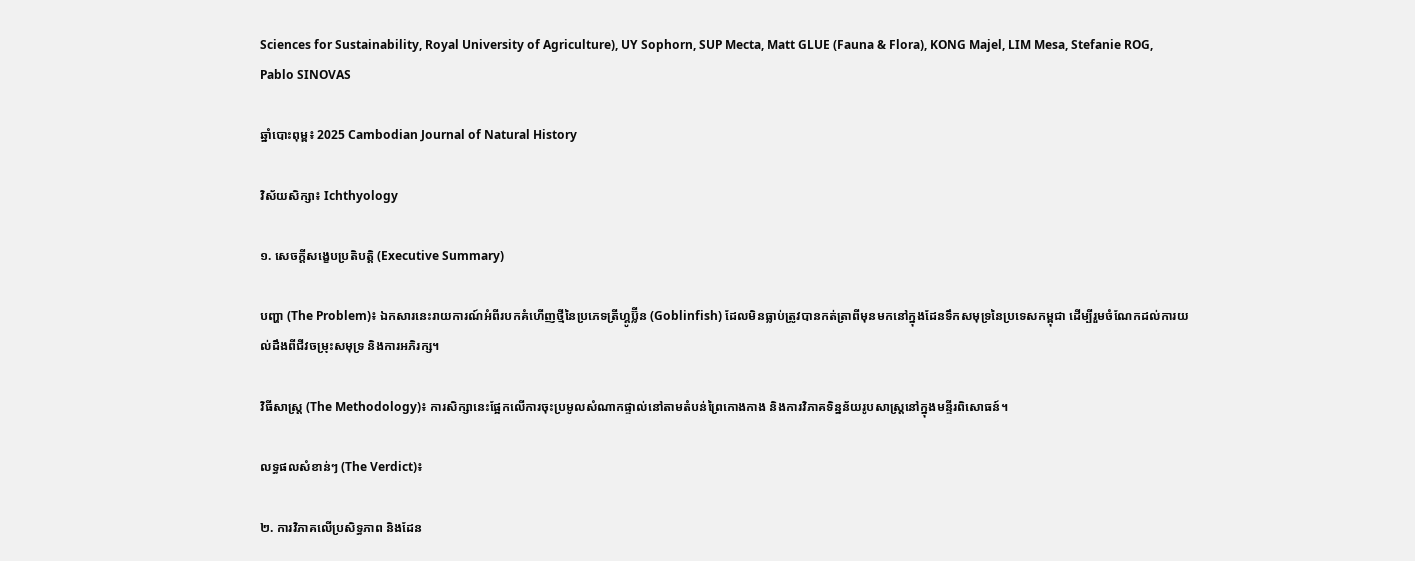Sciences for Sustainability, Royal University of Agriculture), UY Sophorn, SUP Mecta, Matt GLUE (Fauna & Flora), KONG Majel, LIM Mesa, Stefanie ROG, Pablo SINOVAS

ឆ្នាំបោះពុម្ព៖ 2025 Cambodian Journal of Natural History

វិស័យសិក្សា៖ Ichthyology

១. សេចក្តីសង្ខេបប្រតិបត្តិ (Executive Summary)

បញ្ហា (The Problem)៖ ឯកសារនេះរាយការណ៍អំពីរបកគំហើញថ្មីនៃប្រភេទត្រីហ្គូប្ល៊ីន (Goblinfish) ដែលមិនធ្លាប់ត្រូវបានកត់ត្រាពីមុនមកនៅក្នុងដែនទឹកសមុទ្រនៃប្រទេសកម្ពុជា ដើម្បីរួមចំណែកដល់ការយល់ដឹងពីជីវចម្រុះសមុទ្រ និងការអភិរក្ស។

វិធីសាស្ត្រ (The Methodology)៖ ការសិក្សានេះផ្អែកលើការចុះប្រមូលសំណាកផ្ទាល់នៅតាមតំបន់ព្រៃកោងកាង និងការវិភាគទិន្នន័យរូបសាស្រ្តនៅក្នុងមន្ទីរពិសោធន៍។

លទ្ធផលសំខាន់ៗ (The Verdict)៖

២. ការវិភាគលើប្រសិទ្ធភាព និងដែន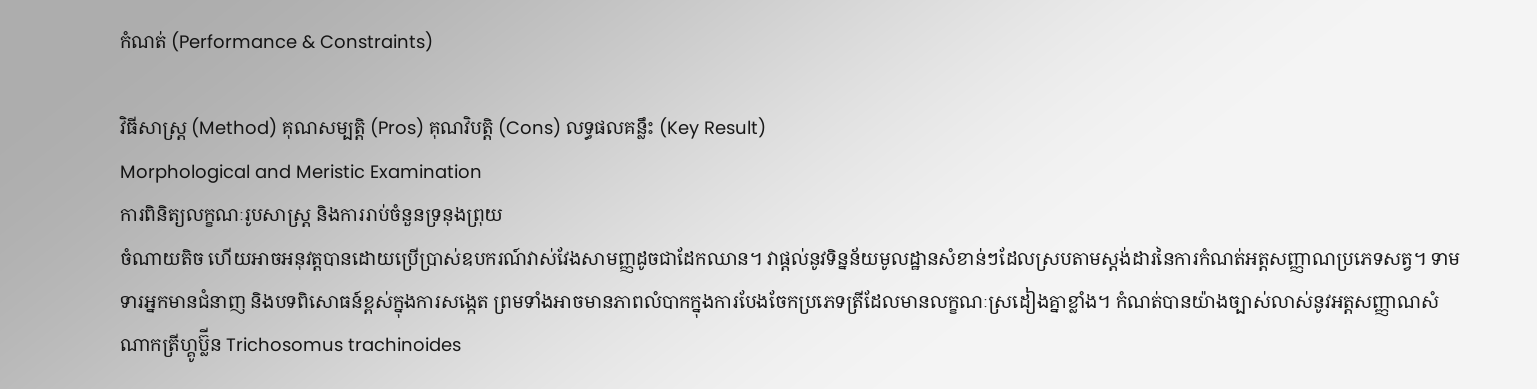កំណត់ (Performance & Constraints)

វិធីសាស្ត្រ (Method) គុណសម្បត្តិ (Pros) គុណវិបត្តិ (Cons) លទ្ធផលគន្លឹះ (Key Result)
Morphological and Meristic Examination
ការពិនិត្យលក្ខណៈរូបសាស្ត្រ និងការរាប់ចំនួនទ្រនុងព្រុយ
ចំណាយតិច ហើយអាចអនុវត្តបានដោយប្រើប្រាស់ឧបករណ៍វាស់វែងសាមញ្ញដូចជាដែកឈាន។ វាផ្តល់នូវទិន្នន័យមូលដ្ឋានសំខាន់ៗដែលស្របតាមស្តង់ដារនៃការកំណត់អត្តសញ្ញាណប្រភេទសត្វ។ ទាមទារអ្នកមានជំនាញ និងបទពិសោធន៍ខ្ពស់ក្នុងការសង្កេត ព្រមទាំងអាចមានភាពលំបាកក្នុងការបែងចែកប្រភេទត្រីដែលមានលក្ខណៈស្រដៀងគ្នាខ្លាំង។ កំណត់បានយ៉ាងច្បាស់លាស់នូវអត្តសញ្ញាណសំណាកត្រីហ្គូប្ល៊ីន Trichosomus trachinoides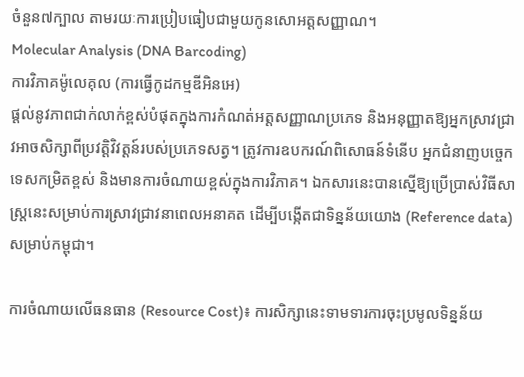ចំនួន៧ក្បាល តាមរយៈការប្រៀបធៀបជាមួយកូនសោអត្តសញ្ញាណ។
Molecular Analysis (DNA Barcoding)
ការវិភាគម៉ូលេគុល (ការធ្វើកូដកម្មឌីអិនអេ)
ផ្តល់នូវភាពជាក់លាក់ខ្ពស់បំផុតក្នុងការកំណត់អត្តសញ្ញាណប្រភេទ និងអនុញ្ញាតឱ្យអ្នកស្រាវជ្រាវអាចសិក្សាពីប្រវត្តិវិវត្តន៍របស់ប្រភេទសត្វ។ ត្រូវការឧបករណ៍ពិសោធន៍ទំនើប អ្នកជំនាញបច្ចេកទេសកម្រិតខ្ពស់ និងមានការចំណាយខ្ពស់ក្នុងការវិភាគ។ ឯកសារនេះបានស្នើឱ្យប្រើប្រាស់វិធីសាស្ត្រនេះសម្រាប់ការស្រាវជ្រាវនាពេលអនាគត ដើម្បីបង្កើតជាទិន្នន័យយោង (Reference data) សម្រាប់កម្ពុជា។

ការចំណាយលើធនធាន (Resource Cost)៖ ការសិក្សានេះទាមទារការចុះប្រមូលទិន្នន័យ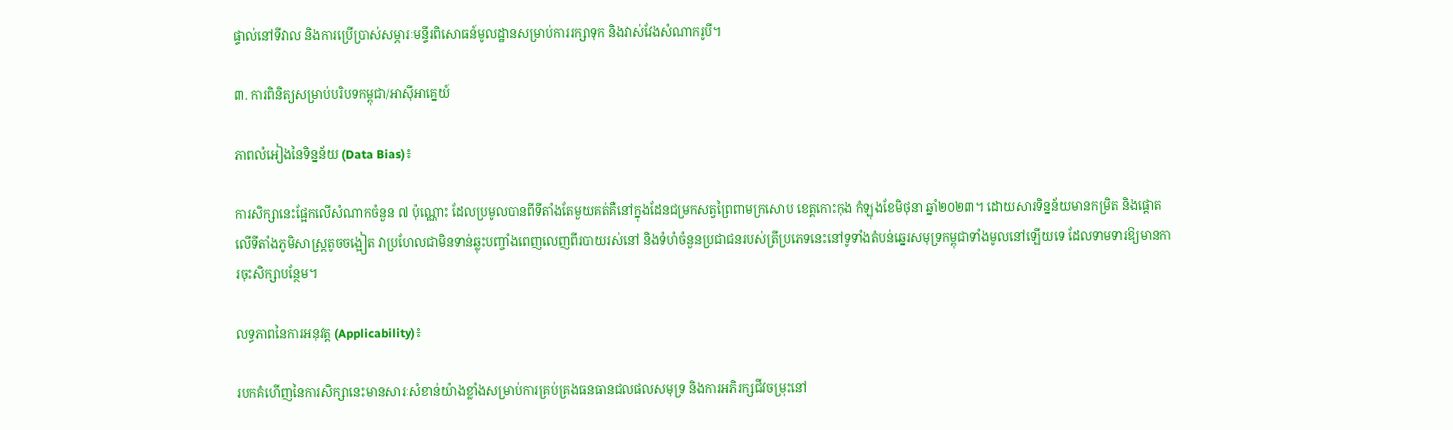ផ្ទាល់នៅទីវាល និងការប្រើប្រាស់សម្ភារៈមន្ទីរពិសោធន៍មូលដ្ឋានសម្រាប់ការរក្សាទុក និងវាស់វែងសំណាករូបី។

៣. ការពិនិត្យសម្រាប់បរិបទកម្ពុជា/អាស៊ីអាគ្នេយ៍

ភាពលំអៀងនៃទិន្នន័យ (Data Bias)៖

ការសិក្សានេះផ្អែកលើសំណាកចំនួន ៧ ប៉ុណ្ណោះ ដែលប្រមូលបានពីទីតាំងតែមួយគត់គឺនៅក្នុងដែនជម្រកសត្វព្រៃពាមក្រសោប ខេត្តកោះកុង កំឡុងខែមិថុនា ឆ្នាំ២០២៣។ ដោយសារទិន្នន័យមានកម្រិត និងផ្តោតលើទីតាំងភូមិសាស្ត្រតូចចង្អៀត វាប្រហែលជាមិនទាន់ឆ្លុះបញ្ចាំងពេញលេញពីរបាយរស់នៅ និងទំហំចំនួនប្រជាជនរបស់ត្រីប្រភេទនេះនៅទូទាំងតំបន់ឆ្នេរសមុទ្រកម្ពុជាទាំងមូលនៅឡើយទេ ដែលទាមទារឱ្យមានការចុះសិក្សាបន្ថែម។

លទ្ធភាពនៃការអនុវត្ត (Applicability)៖

របកគំហើញនៃការសិក្សានេះមានសារៈសំខាន់យ៉ាងខ្លាំងសម្រាប់ការគ្រប់គ្រងធនធានជលផលសមុទ្រ និងការអភិរក្សជីវចម្រុះនៅ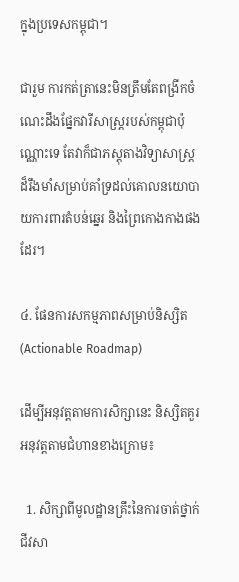ក្នុងប្រទេសកម្ពុជា។

ជារួម ការកត់ត្រានេះមិនត្រឹមតែពង្រីកចំណេះដឹងផ្នែកវារីសាស្ត្ររបស់កម្ពុជាប៉ុណ្ណោះទេ តែវាក៏ជាភស្តុតាងវិទ្យាសាស្ត្រដ៏រឹងមាំសម្រាប់គាំទ្រដល់គោលនយោបាយការពារតំបន់ឆ្នេរ និងព្រៃកោងកាងផងដែរ។

៤. ផែនការសកម្មភាពសម្រាប់និស្សិត (Actionable Roadmap)

ដើម្បីអនុវត្តតាមការសិក្សានេះ និស្សិតគួរអនុវត្តតាមជំហានខាងក្រោម៖

  1. សិក្សាពីមូលដ្ឋានគ្រឹះនៃការចាត់ថ្នាក់ជីវសា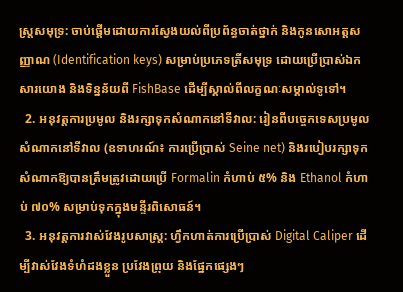ស្ត្រសមុទ្រ: ចាប់ផ្តើមដោយការស្វែងយល់ពីប្រព័ន្ធចាត់ថ្នាក់ និងកូនសោអត្តសញ្ញាណ (Identification keys) សម្រាប់ប្រភេទត្រីសមុទ្រ ដោយប្រើប្រាស់ឯកសារយោង និងទិន្នន័យពី FishBase ដើម្បីស្គាល់ពីលក្ខណៈសម្គាល់ទូទៅ។
  2. អនុវត្តការប្រមូល និងរក្សាទុកសំណាកនៅទីវាល: រៀនពីបច្ចេកទេសប្រមូលសំណាកនៅទីវាល (ឧទាហរណ៍៖ ការប្រើប្រាស់ Seine net) និងរបៀបរក្សាទុកសំណាកឱ្យបានត្រឹមត្រូវដោយប្រើ Formalin កំហាប់ ៥% និង Ethanol កំហាប់ ៧០% សម្រាប់ទុកក្នុងមន្ទីរពិសោធន៍។
  3. អនុវត្តការវាស់វែងរូបសាស្ត្រ: ហ្វឹកហាត់ការប្រើប្រាស់ Digital Caliper ដើម្បីវាស់វែងទំហំដងខ្លួន ប្រវែងព្រុយ និងផ្នែកផ្សេងៗ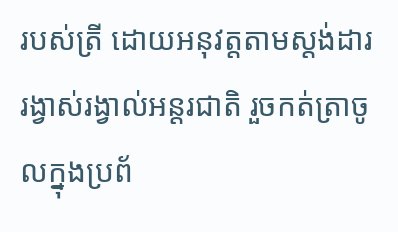របស់ត្រី ដោយអនុវត្តតាមស្តង់ដាររង្វាស់រង្វាល់អន្តរជាតិ រួចកត់ត្រាចូលក្នុងប្រព័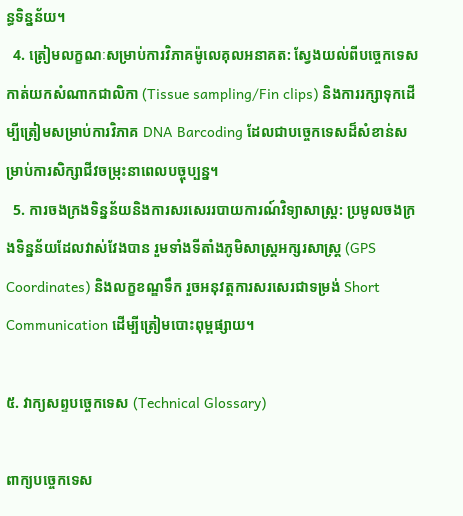ន្ធទិន្នន័យ។
  4. ត្រៀមលក្ខណៈសម្រាប់ការវិភាគម៉ូលេគុលអនាគត: ស្វែងយល់ពីបច្ចេកទេសកាត់យកសំណាកជាលិកា (Tissue sampling/Fin clips) និងការរក្សាទុកដើម្បីត្រៀមសម្រាប់ការវិភាគ DNA Barcoding ដែលជាបច្ចេកទេសដ៏សំខាន់សម្រាប់ការសិក្សាជីវចម្រុះនាពេលបច្ចុប្បន្ន។
  5. ការចងក្រងទិន្នន័យនិងការសរសេររបាយការណ៍វិទ្យាសាស្ត្រ: ប្រមូលចងក្រងទិន្នន័យដែលវាស់វែងបាន រួមទាំងទីតាំងភូមិសាស្ត្រអក្សរសាស្ត្រ (GPS Coordinates) និងលក្ខខណ្ឌទឹក រួចអនុវត្តការសរសេរជាទម្រង់ Short Communication ដើម្បីត្រៀមបោះពុម្ពផ្សាយ។

៥. វាក្យសព្ទបច្ចេកទេស (Technical Glossary)

ពាក្យបច្ចេកទេស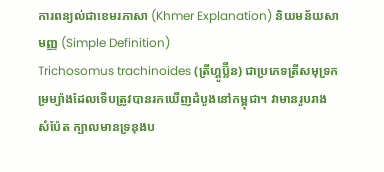ការពន្យល់ជាខេមរភាសា (Khmer Explanation) និយមន័យសាមញ្ញ (Simple Definition)
Trichosomus trachinoides (ត្រីហ្គូប្ល៊ីន) ជាប្រភេទត្រីសមុទ្រកម្រម្យ៉ាងដែលទើបត្រូវបានរកឃើញដំបូងនៅកម្ពុជា។ វាមានរូបរាងសំប៉ែត ក្បាលមានទ្រនុងប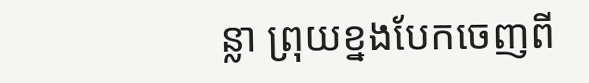ន្លា ព្រុយខ្នងបែកចេញពី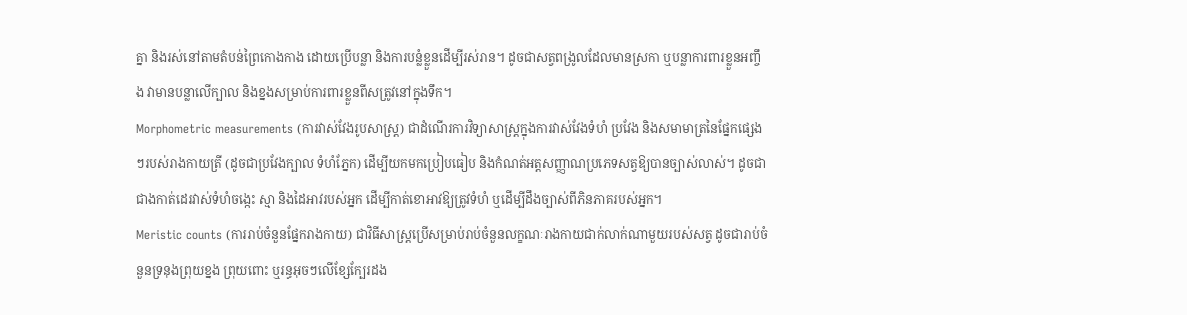គ្នា និងរស់នៅតាមតំបន់ព្រៃកោងកាង ដោយប្រើបន្លា និងការបន្លំខ្លួនដើម្បីរស់រាន។ ដូចជាសត្វពង្រូលដែលមានស្រកា ឬបន្លាការពារខ្លួនអញ្ចឹង វាមានបន្លាលើក្បាល និងខ្នងសម្រាប់ការពារខ្លួនពីសត្រូវនៅក្នុងទឹក។
Morphometric measurements (ការវាស់វែងរូបសាស្ត្រ) ជាដំណើរការវិទ្យាសាស្ត្រក្នុងការវាស់វែងទំហំ ប្រវែង និងសមាមាត្រនៃផ្នែកផ្សេងៗរបស់រាងកាយត្រី (ដូចជាប្រវែងក្បាល ទំហំភ្នែក) ដើម្បីយកមកប្រៀបធៀប និងកំណត់អត្តសញ្ញាណប្រភេទសត្វឱ្យបានច្បាស់លាស់។ ដូចជាជាងកាត់ដេរវាស់ទំហំចង្កេះ ស្មា និងដៃអាវរបស់អ្នក ដើម្បីកាត់ខោអាវឱ្យត្រូវទំហំ ឬដើម្បីដឹងច្បាស់ពីភិនភាគរបស់អ្នក។
Meristic counts (ការរាប់ចំនួនផ្នែករាងកាយ) ជាវិធីសាស្ត្រប្រើសម្រាប់រាប់ចំនួនលក្ខណៈរាងកាយជាក់លាក់ណាមួយរបស់សត្វ ដូចជារាប់ចំនួនទ្រនុងព្រុយខ្នង ព្រុយពោះ ឬរន្ធអុចៗលើខ្សែក្បែរដង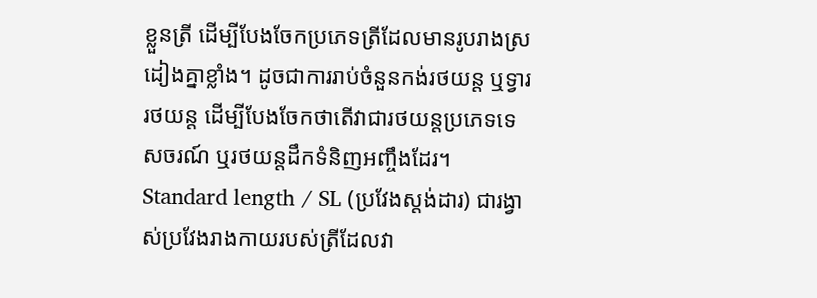ខ្លួនត្រី ដើម្បីបែងចែកប្រភេទត្រីដែលមានរូបរាងស្រដៀងគ្នាខ្លាំង។ ដូចជាការរាប់ចំនួនកង់រថយន្ត ឬទ្វាររថយន្ត ដើម្បីបែងចែកថាតើវាជារថយន្តប្រភេទទេសចរណ៍ ឬរថយន្តដឹកទំនិញអញ្ចឹងដែរ។
Standard length / SL (ប្រវែងស្តង់ដារ) ជារង្វាស់ប្រវែងរាងកាយរបស់ត្រីដែលវា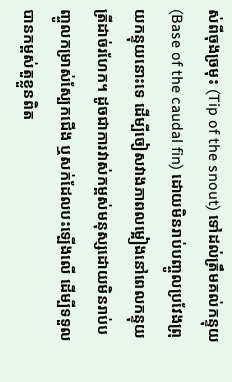ស់ពីចុងច្រមុះ (Tip of the snout) ទៅដល់ត្រឹមគល់កន្ទុយ (Base of the caudal fin) ដោយមិនរាប់បញ្ចូលប្រវែងព្រុយកន្ទុយនោះទេ ដើម្បីចៀសវាងភាពលម្អៀងនៅពេលកន្ទុយត្រីដាច់រហែក។ ដូចជាការវាស់កម្ពស់មនុស្សដោយមិនរាប់បញ្ចូលកម្រាស់ស្បែកជើង ឬសក់ដែលបះឡើងលើ ដើម្បីទទួលបានកម្ពស់តួខ្លួនពិត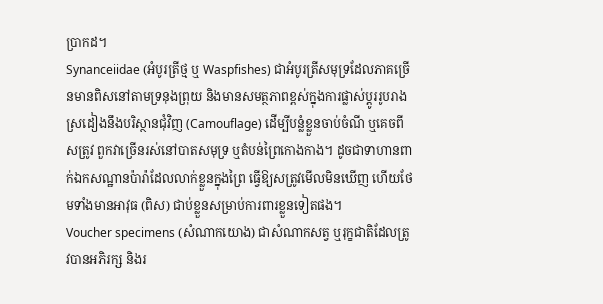ប្រាកដ។
Synanceiidae (អំបូរត្រីថ្ម ឬ Waspfishes) ជាអំបូរត្រីសមុទ្រដែលភាគច្រើនមានពិសនៅតាមទ្រនុងព្រុយ និងមានសមត្ថភាពខ្ពស់ក្នុងការផ្លាស់ប្តូររូបរាងស្រដៀងនឹងបរិស្ថានជុំវិញ (Camouflage) ដើម្បីបន្លំខ្លួនចាប់ចំណី ឬគេចពីសត្រូវ ពួកវាច្រើនរស់នៅបាតសមុទ្រ ឬតំបន់ព្រៃកោងកាង។ ដូចជាទាហានពាក់ឯកសណ្ឋានប៉ារ៉ាដែលលាក់ខ្លួនក្នុងព្រៃ ធ្វើឱ្យសត្រូវមើលមិនឃើញ ហើយថែមទាំងមានអាវុធ (ពិស) ជាប់ខ្លួនសម្រាប់ការពារខ្លួនទៀតផង។
Voucher specimens (សំណាកយោង) ជាសំណាកសត្វ ឬរុក្ខជាតិដែលត្រូវបានអភិរក្ស និងរ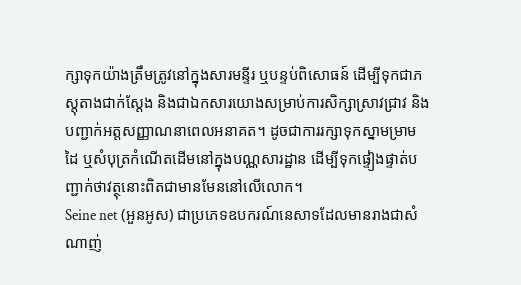ក្សាទុកយ៉ាងត្រឹមត្រូវនៅក្នុងសារមន្ទីរ ឬបន្ទប់ពិសោធន៍ ដើម្បីទុកជាភស្តុតាងជាក់ស្តែង និងជាឯកសារយោងសម្រាប់ការសិក្សាស្រាវជ្រាវ និងបញ្ជាក់អត្តសញ្ញាណនាពេលអនាគត។ ដូចជាការរក្សាទុកស្នាមម្រាមដៃ ឬសំបុត្រកំណើតដើមនៅក្នុងបណ្ណសារដ្ឋាន ដើម្បីទុកផ្ទៀងផ្ទាត់បញ្ជាក់ថាវត្ថុនោះពិតជាមានមែននៅលើលោក។
Seine net (អួនអូស) ជាប្រភេទឧបករណ៍នេសាទដែលមានរាងជាសំណាញ់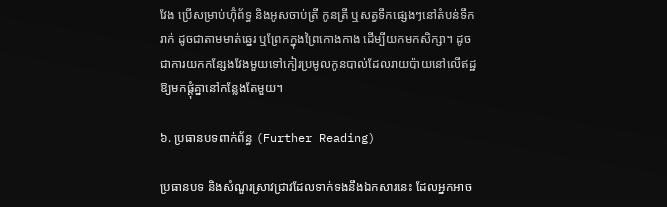វែង ប្រើសម្រាប់ហ៊ុំព័ទ្ធ និងអូសចាប់ត្រី កូនត្រី ឬសត្វទឹកផ្សេងៗនៅតំបន់ទឹករាក់ ដូចជាតាមមាត់ឆ្នេរ ឬព្រែកក្នុងព្រៃកោងកាង ដើម្បីយកមកសិក្សា។ ដូចជាការយកកន្សែងវែងមួយទៅកៀរប្រមូលកូនបាល់ដែលរាយប៉ាយនៅលើឥដ្ឋឱ្យមកផ្តុំគ្នានៅកន្លែងតែមួយ។

៦. ប្រធានបទពាក់ព័ន្ធ (Further Reading)

ប្រធានបទ និងសំណួរស្រាវជ្រាវដែលទាក់ទងនឹងឯកសារនេះ ដែលអ្នកអាច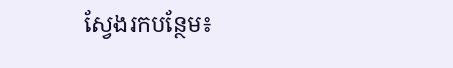ស្វែងរកបន្ថែម៖